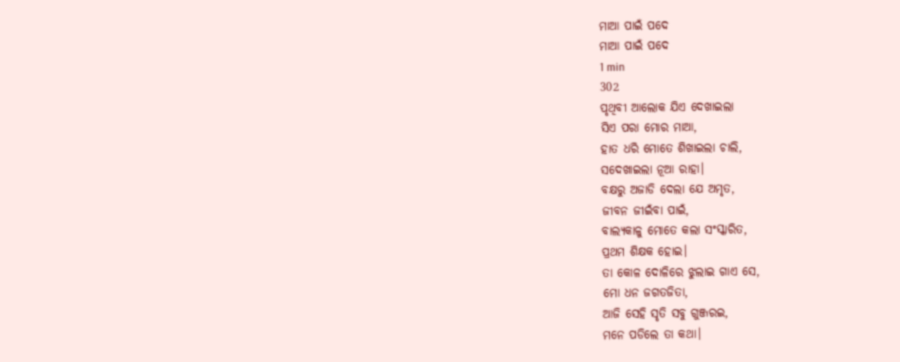ମାଆ ପାଇଁ ପଦେ
ମାଆ ପାଇଁ ପଦେ
1 min
302
ପୃଥିବୀ ଆଲୋକ ଯିଏ ଦେଖାଇଲା
ସିଏ ପରା ମୋର ମାଆ,
ହାତ ଧରି ମୋତେ ଶିଖାଇଲା ଚାଲି,
ସଦେଖାଇଲା ନୂଆ ରାହା।
ବକ୍ଷରୁ ଅଜାଡି ଦେଲା ଯେ ଅମୃତ,
ଜୀବନ ଜୀଇଁବା ପାଇଁ,
ବାଲ୍ୟକାଳୁ ମୋତେ କଲା ସଂସ୍କାରିତ,
ପ୍ରଥମ ଶିକ୍ଷକ ହୋଇ।
ତା କୋଳ ଦୋଳିରେ ଝୁଲାଇ ଗାଏ ସେ,
ମୋ ଧନ ଜଗତଜିତା,
ଆଜି ସେହି ସୃତି ସବୁ ଗୁଞ୍ଜରଇ,
ମନେ ପଡିଲେ ତା କଥା।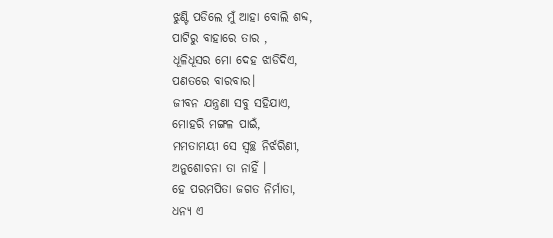ଝୁଣ୍ଟି ପଡିଲେ ମୁଁ ଆହା ବୋଲି ଶବ୍ଦ,
ପାଟିରୁ ବାହାରେ ତାର ,
ଧୂଳିଧୂସର ମୋ ଦେହ ଝାଡିଦିଏ,
ପଣତରେ ବାରବାର।
ଜୀବନ ଯନ୍ତ୍ରଣା ସବୁ ସହିଯାଏ,
ମୋହରି ମଙ୍ଗଳ ପାଇଁ,
ମମତାମୟୀ ସେ ସ୍ୱଚ୍ଛ ନିର୍ଝରିଣୀ,
ଅନୁଶୋଚନା ତା ନାହିଁ ।
ହେ ପରମପିତା ଜଗତ ନିର୍ମାତା,
ଧନ୍ୟ ଏ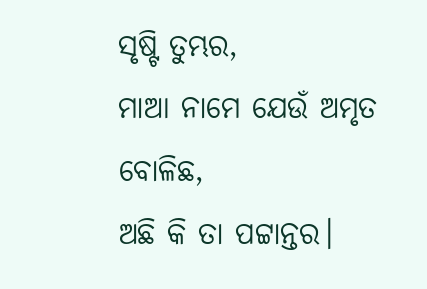ସୃଷ୍ଟି ତୁମ୍ଭର,
ମାଆ ନାମେ ଯେଉଁ ଅମୃତ ବୋଳିଛ,
ଅଛି କି ତା ପଟ୍ଟାନ୍ତର।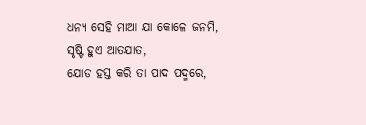ଧନ୍ୟ ସେହି ମାଆ ଯା କୋଳେ ଜନମି,
ସୃଷ୍ଟି ହୁଏ ଆତଯାତ,
ଯୋଡ ହସ୍ତ କରି ତା ପାଦ ପଦ୍ମରେ,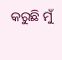କରୁଛି ମୁଁ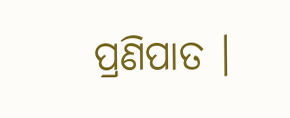ପ୍ରଣିପାତ ।